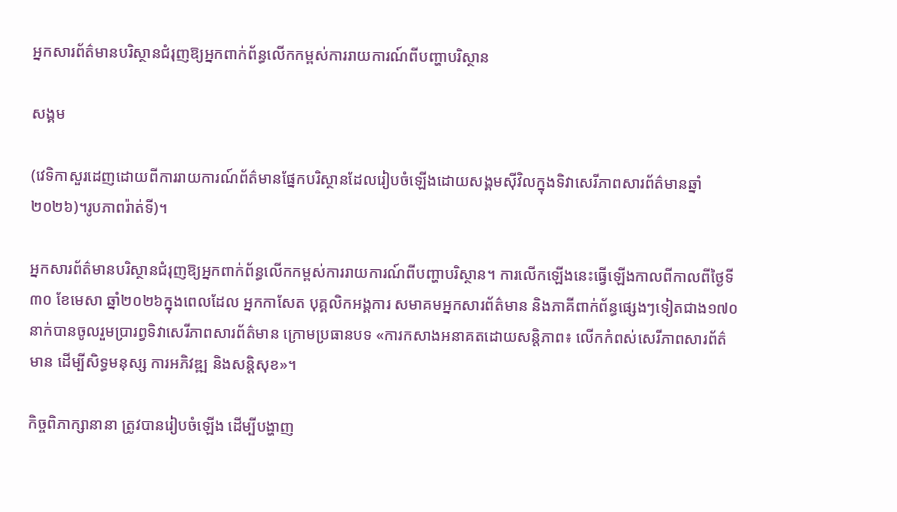អ្នកសារព័ត៌មានបរិស្ថានជំរុញឱ្យអ្នកពាក់ព័ន្ធលើកកម្ពស់ការរាយការណ៍ពីបញ្ហាបរិស្ថាន

សង្គម

(វេទិកាសួរដេញដោយពីការរាយការណ៍ព័ត៌មានផ្នែកបរិស្ថានដែលរៀបចំឡើងដោយសង្គមស៊ីវិលក្នុងទិវាសេរីភាពសារព័ត៌មានឆ្នាំ២០២៦)។រូបភាពរ៉ាត់ទី)។

អ្នកសារព័ត៌មានបរិស្ថានជំរុញឱ្យអ្នកពាក់ព័ន្ធលើកកម្ពស់ការរាយការណ៍ពីបញ្ហាបរិស្ថាន។ ការលើកឡើងនេះធ្វើឡើងកាលពីកាលពីថ្ងៃទី៣០ ខែមេសា ឆ្នាំ២០២៦ក្នុងពេលដែល អ្នកកាសែត បុគ្គលិកអង្គការ សមាគមអ្នកសារព័ត៌មាន និងភាគីពាក់ព័ន្ធផ្សេងៗទៀតជាង១៧០នាក់បានចូលរួមប្រារព្វទិវាសេរីភាពសារព័ត៌មាន ក្រោមប្រធានបទ «ការកសាងអនាគតដោយសន្តិភាព៖ លើកកំពស់សេរីភាពសារព័ត៌មាន ដើម្បីសិទ្ធមនុស្ស ការអភិវឌ្ឍ និងសន្តិសុខ»។

កិច្ចពិភាក្សានានា ត្រូវបានរៀបចំឡើង ដើម្បីបង្ហាញ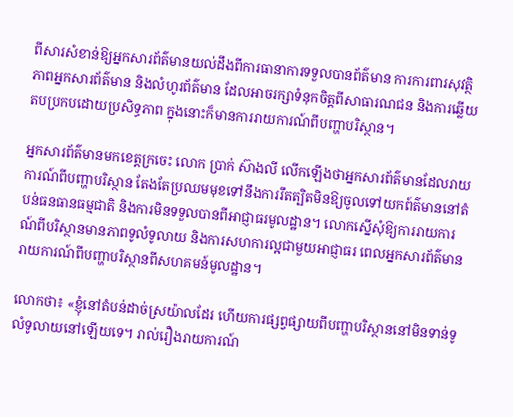ពីសារសំខាន់ឱ្យអ្នកសារព័ត៌មានយល់ដឹងពីការធានាការទទួលបានព័ត៌មាន ការការពារសុវត្ថិភាពអ្នកសារព័ត៌មាន និងលំហូរព័ត៌មាន ដែលអាចរក្សាទំនុកចិត្តពីសាធារណជន និងការឆ្លើយតបប្រកបដោយប្រសិទ្ធភាព ក្នុងនោះក៏មានការរាយការណ៍ពីបញ្ហាបរិស្ថាន។

អ្នកសារព័ត៌មានមកខេត្តក្រចេះ លោក ប្រាក់ ស៊ាងលី លើកឡើងថាអ្នកសារព័ត៌មានដែលរាយការណ៍ពីបញ្ហាបរិស្ថាន តែងតែប្រឈមមុខទៅនឹងការរឹតត្បិតមិនឱ្យចូលទៅយកព៍ត៌មាននៅតំបន់ធនធានធម្មជាតិ និងការមិនទទួលបានពីអាជ្ញាធរមូលដ្ឋាន។ លោកស្នើសុំឱ្យការរាយការណ៍ពីបរិស្ថានមានភាពទូលំទូលាយ និងការសហការល្អជាមួយអាជ្ញាធរ ពេលអ្នកសារព័ត៌មានរាយការណ៍ពីបញ្ហាបរិស្ថានពីសហគមន៍មូលដ្ឋាន។

លោកថា៖ «ខ្ញុំនៅតំបន់ដាច់ស្រយ៉ាលដែរ ហើយការផ្សព្វផ្សាយពីបញ្ហាបរិស្ថាននៅមិនទាន់ទូលំទូលាយនៅឡើយទេ។ រាល់រឿងរាយការណ៍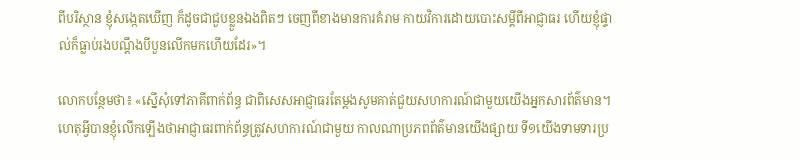ពីបរិស្ថាន ខ្ញុំសង្កេតឃើញ ក៏ដូចជាជួបខ្លួនឯងពិតៗ ចេញពីខាងមានការគំរាម កាយវិការដោយបោះសម្ដីពីអាជ្ញាធរ ហើយខ្ញុំផ្ទាល់ក៏ធ្លាប់រងបណ្ដឹងបីបួនលើកមកហើយដែរ»។

លោកបន្ថែមថា៖ «ស្នើសុំទៅភាគីពាក់ព័ន្ធ ជាពិសេសអាជ្ញាធរតែម្ដងសូមគាត់ជួយសហការណ៍ជាមួយយើងអ្នកសារព័ត៌មាន។ ហេតុអ្វីបានខ្ញុំលើកឡើងថាអាជ្ញាធរពាក់ព័ន្ធត្រូវសហការណ៍ជាមួយ កាលណាប្រភពព័ត៌មានយើងផ្សាយ ទី១យើងទាមទារប្រ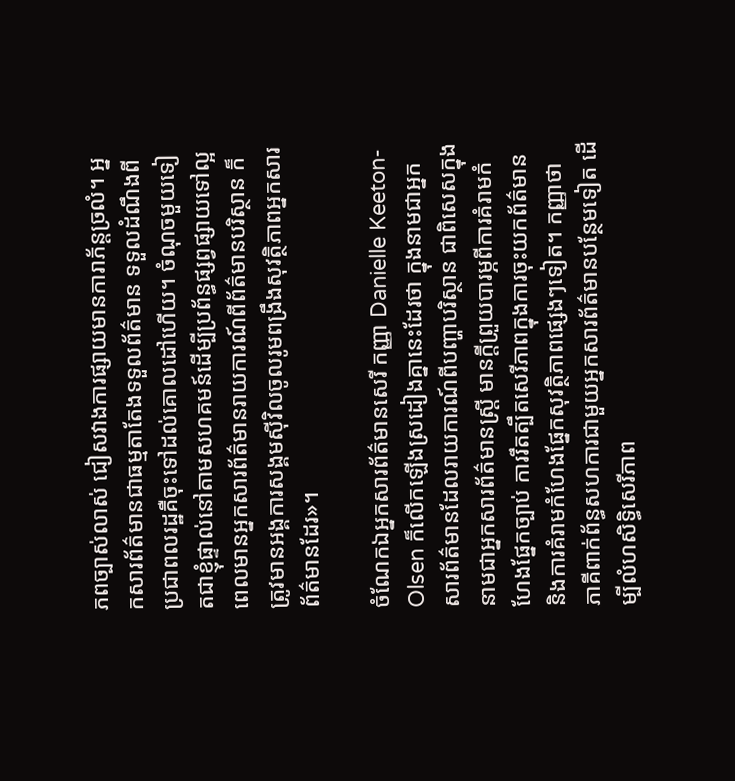ភពច្បាស់លាស់ ជៀសវាងការផ្សាយមានការាភ័ន្តច្រលំ។ អ្នកសារព័ត៌មានជាធម្មតាតែងទទួលព័ត៌មាន ទទួលដំណឹងពីប្រជាពលរដ្ឋគឺចុះទៅដល់គោលដៅហើយ។ ចំណុចមួយទៀតជាខ្ញុំផ្ទាល់នៅតាមសហគមន៍ដើម្បីប្រព័ន្ធផ្សព្វផ្សាយទៅល្អ ពេលមានអ្នកសារព័ត៌មានរាយការណ៍ពីព័ត៌មានបរិស្ថាន ក៏ត្រូវមានអង្គការសង្គមស៊ីវិលចូលរូមពង្រឹងសុវត្ថិភាពអ្នកសារព័ត៌មានដែរ»។

ចំណែកឯអ្នកសារព័ត៌មានសេរី កញ្ញា Danielle Keeton-Olsen ក៏លើកឡើងស្រដៀងគ្នានេះដែរថា ក្នុងនាមជាអ្នកសារព័ត៌មានដែលរាយការណ៍ពីបញ្ហាបរិស្ថាន ជាពិសេសក្នុងនាមជាអ្នកសារព័ត៌មានស្ត្រី មានក្ដីព្រួយបារម្ភពីការគំរាមកំហែងផ្នែកច្បាប់ ការរឹតត្បឹតសេរីភាពក្នុងការចុះយកព័ត៌មាន និងការគំរាមកំហែងផ្នែកសុវត្ថិភាពផ្សេងៗទៀត។ កញ្ញាថា ភាគីពាក់ព័ន្ធសហការជាមួយអ្នកសារព័ត៌មានបន្ថែមទៀត ដើម្បីលំហសិទ្ធិសេរីភាព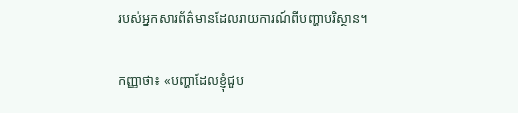របស់អ្នកសារព័ត៌មានដែលរាយការណ៍ពីបញ្ហាបរិស្ថាន។

កញ្ញាថា៖ «បញ្ហាដែលខ្ញុំជួប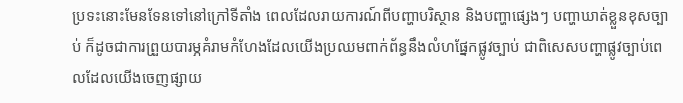ប្រទះនោះមែនទែនទៅនៅក្រៅទីតាំង ពេលដែលរាយការណ៍ពីបញ្ហាបរិស្ថាន និងបញ្ហាផ្សេងៗ បញ្ហាឃាត់ខ្លួនខុសច្បាប់ ក៏ដូចជាការព្រួយបារម្ភគំរាមកំហែងដែលយើងប្រឈមពាក់ព័ន្ធនឹងលំហផ្នែកផ្លូវច្បាប់ ជាពិសេសបញ្ហាផ្លូវច្បាប់ពេលដែលយើងចេញផ្សាយ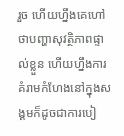រួច ហើយហ្នឹងគេហៅថាបញ្ហាសុវត្ថិភាពផ្ទាល់ខ្លួន ហើយហ្នឹងការគំរាមកំហែងនៅក្នុងសង្គមក៏ដូចជាការបៀ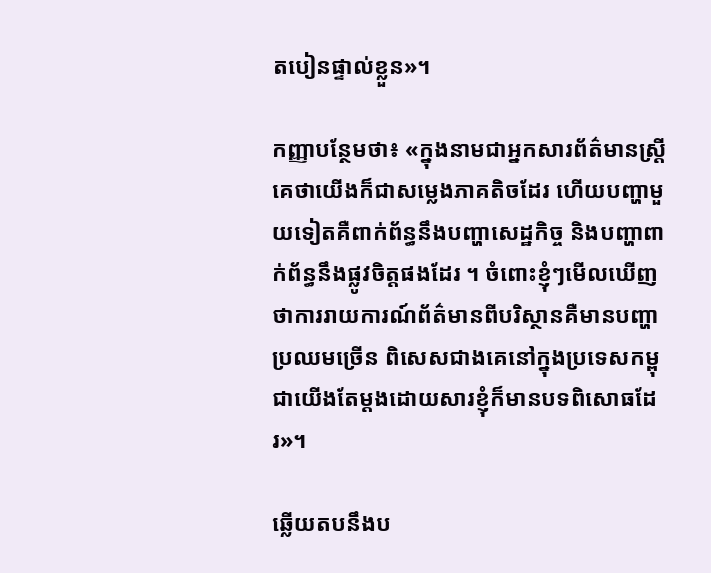តបៀនផ្ទាល់ខ្លួន»។

កញ្ញាបន្ថែមថា៖ «ក្នុងនាមជាអ្នកសារព័ត៌មានស្ត្រី គេថាយើងក៏ជាសម្លេងភាគតិចដែរ ហើយបញ្ហាមួយទៀតគឺពាក់ព័ន្ធនឹងបញ្ហាសេដ្ឋកិច្ច និងបញ្ហាពាក់ព័ន្ធនឹងផ្លូវចិត្តផងដែរ ។ ចំពោះខ្ញុំៗមើលឃើញថាការរាយការណ៍ព័ត៌មានពីបរិស្ថានគឺមានបញ្ហាប្រឈមច្រើន ពិសេសជាងគេនៅក្នុងប្រទេសកម្ពុជាយើងតែម្ដងដោយសារខ្ញុំក៏មានបទពិសោធដែរ»។

ឆ្លើយតបនឹងប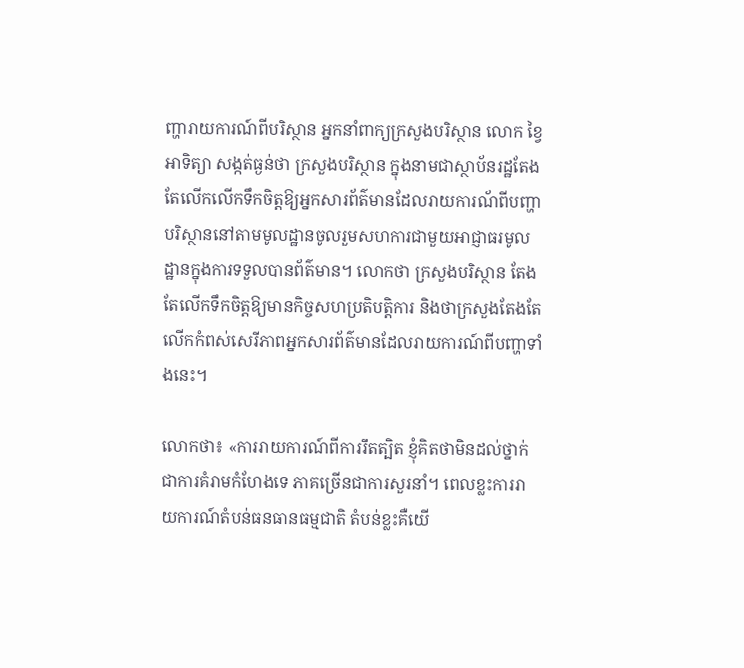ញ្ហារាយការណ៍ពីបរិស្ថាន អ្នកនាំពាក្យក្រសួងបរិស្ថាន លោក ខ្វៃ អាទិត្យា សង្កត់ធ្ងន់ថា ក្រសួងបរិស្ថាន ក្នុងនាមជាស្ថាប័នរដ្ឋតែងតែលើកលើកទឹកចិត្តឱ្យអ្នកសារព័ត៌មានដែលរាយការណ័ពីបញ្ហាបរិស្ថាននៅតាមមូលដ្ឋានចូលរួមសហការជាមួយអាជ្ញាធរមូលដ្ឋានក្នុងការទទួលបានព័ត៌មាន។ លោកថា ក្រសួងបរិស្ថាន តែងតែលើកទឹកចិត្តឱ្យមានកិច្ចសហប្រតិបត្តិការ និងថាក្រសួងតែងតែលើកកំពស់សេរីភាពអ្នកសារព័ត៌មានដែលរាយការណ៍ពីបញ្ហាទាំងនេះ។

លោកថា៖ «ការរាយការណ៍ពីការរឹតត្បិត ខ្ញុំគិតថាមិនដល់ថ្នាក់ជាការគំរាមកំហែងទេ ភាគច្រើនជាការសួរនាំ។ ពេលខ្លះការរាយការណ៍តំបន់ធនធានធម្មជាតិ តំបន់ខ្លះគឺយើ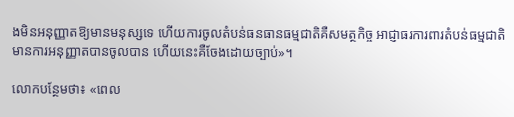ងមិនអនុញ្ញាតឱ្យមានមនុស្សទេ ហើយការចូលតំបន់ធនធានធម្មជាតិគឺសមត្ថកិច្ច អាជ្ញាធរការពារតំបន់ធម្មជាតិ មានការអនុញ្ញាតបានចូលបាន ហើយនេះគឺចែងដោយច្បាប់»។

លោកបន្ថែមថា៖ «ពេល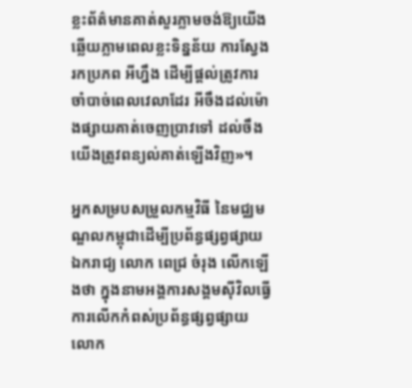ខ្លះព័ត៌មានគាត់សួរភ្លាមចង់ឱ្យយើងឆ្លើយភ្លាមពេលខ្លះទិន្នន័យ ការស្វែងរកប្រភព អីហ្នឹង ដើម្បីផ្ដល់ត្រូវការចាំបាច់ពេលវេលាដែរ អីចឹងដល់ម៉ោងផ្សាយគាត់ចេញប្រាវទៅ ដល់ចឹងយើងត្រូវពន្យល់គាត់ឡើងវិញ»។

អ្នកសម្របសម្រួលកម្មវិធី នៃមជ្ឈមណ្ឌលកម្ពុជាដើម្បីប្រព័ន្ធផ្សព្វផ្សាយឯករាជ្យ លោក ពេជ្រ ចំរុង លើកឡើងថា ក្នុងនាមអង្គការសង្គមស៊ីវិលធ្វើការលើកកំពស់ប្រព័ន្ធផ្សព្វផ្សាយ លោក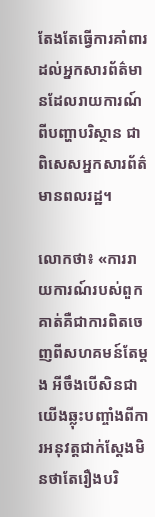តែងតែធ្វើការគាំពារដល់អ្នកសារព័ត៌មានដែលរាយការណ៍ពីបញ្ហាបរិស្ថាន ជាពិសេសអ្នកសារព័ត៌មានពលរដ្ឋ។

លោកថា៖ «ការរាយការណ៍របស់ពួកគាត់គឺជាការពិតចេញពីសហគមន៍តែម្ដង អីចឹងបើសិនជាយើងឆ្លុះបញ្ចាំងពីការអនុវត្តជាក់ស្ដែងមិនថាតែរឿងបរិ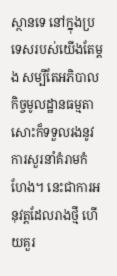ស្ថានទេ នៅក្នុងប្រទេសរបស់យើងតែម្ដង សម្បីតែអភិបាលកិច្ចមូលដ្ឋានធម្មតាសោះក៏ទទួលរងនូវការសួរនាំគំរាមកំហែង។ នេះជាការអនុវត្តដែលរាងថ្មី ហើយគួរ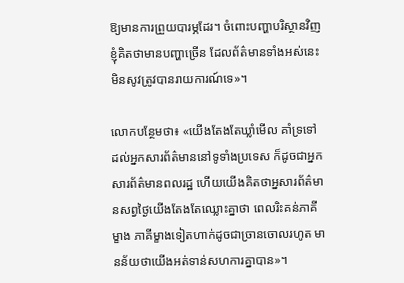ឱ្យមានការព្រួយបារម្ភដែរ។ ចំពោះបញ្ហាបរិស្ថានវិញ ខ្ញុំគិតថាមានបញ្ហាច្រើន ដែលព័ត៌មានទាំងអស់នេះមិនសូវត្រូវបានរាយការណ៍ទេ»។

លោកបន្ថែមថា៖ «យើងតែងតែឃ្លាំមើល គាំទ្រទៅដល់អ្នកសារព័ត៌មាននៅទូទាំងប្រទេស ក៏ដូចជាអ្នកសារព័ត៌មានពលរដ្ឋ ហើយយើងគិតថាអ្នសារព័ត៌មានសព្វថ្ងៃយើងតែងតែឈ្លោះគ្នាថា ពេលរិះគន់ភាគីម្ខាង ភាគីម្ខាងទៀតហាក់ដូចជាច្រានចោលរហូត មានន័យថាយើងអត់ទាន់សហការគ្នាបាន»។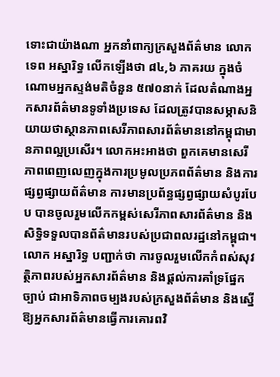ទោះជាយ៉ាងណា អ្នកនាំពាក្យក្រសួងព័ត៌មាន លោក ទេព អស្នារិទ្ធ លើកឡើងថា ៨៤,៦ ភាគរយ ក្នុងចំណោមអ្នកស្ទង់មតិចំនួន ៥៧០នាក់ ដែលតំណាងអ្នកសារព័ត៌មានទូទាំងប្រទេស ដែលត្រូវបានសម្ភាសនិយាយថាស្ថានភាពសេរីភាពសារព័ត៌មាននៅកម្ពុជាមានភាពល្អប្រសើរ។ លោកអះអាងថា ពួកគេមានសេរីភាពពេញលេញក្នុងការប្រមូលប្រភពព័ត៌មាន និងការផ្សព្វផ្សាយព័ត៌មាន ការមានប្រព័ន្ធផ្សព្វផ្សាយសំបូរបែប បានចូលរួមលើកកម្ពស់សេរីភាពសារព័ត៌មាន និងសិទ្ធិទទួលបានព័ត៌មានរបស់ប្រជាពលរដ្ឋនៅកម្ពុជា។ លោក អស្នារិទ្ធ បញ្ជាក់ថា ការចូលរួមលើកកំពស់សុវត្ថិភាពរបស់អ្នកសារព័ត៌មាន និងផ្ដល់ការគាំទ្រផ្នែកច្បាប់ ជាអាទិភាពចម្បងរបស់ក្រសួងព័ត៌មាន និងស្នើឱ្យអ្នកសារព័ត៌មានធ្វើការគោរពវិ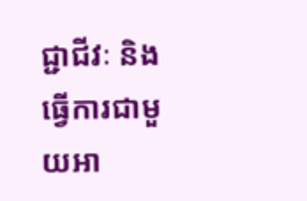ជ្ជាជីវៈ និងធ្វើការជាមួយអា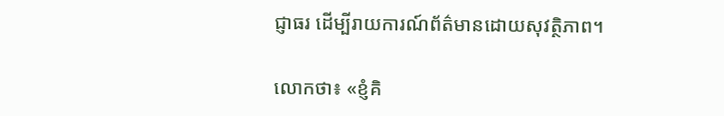ជ្ញាធរ ដើម្បីរាយការណ៍ព័ត៌មានដោយសុវត្ថិភាព។

លោកថា៖ «ខ្ញំគិ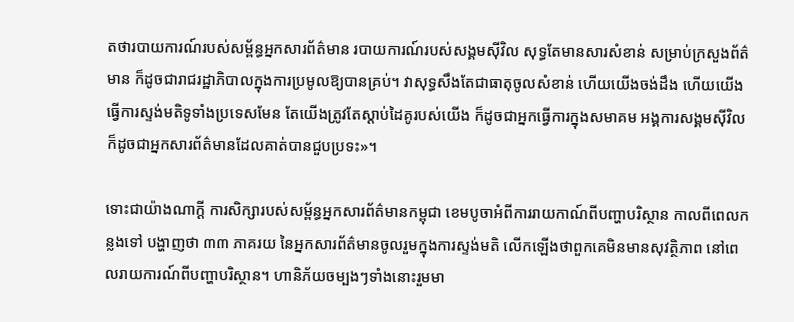តថារបាយការណ៍របស់សម្ព័ន្ធអ្នកសារព័ត៌មាន របាយការណ៍របស់សង្គមស៊ីវិល សុទ្ធតែមានសារសំខាន់ សម្រាប់ក្រសួងព័ត៌មាន ក៏ដូចជារាជរដ្ឋាភិបាលក្នុងការប្រមូលឱ្យបានគ្រប់។ វាសុទ្ធសឹងតែជាធាតុចូលសំខាន់ ហើយយើងចង់ដឹង ហើយយើងធ្វើការស្ទង់មតិទូទាំងប្រទេសមែន តែយើងត្រូវតែស្ដាប់ដៃគូរបស់យើង ក៏ដូចជាអ្នកធ្វើការក្នុងសមាគម អង្គការសង្គមស៊ីវិល ក៏ដូចជាអ្នកសារព័ត៌មានដែលគាត់បានជួបប្រទះ»។

ទោះជាយ៉ាងណាក្ដី ការសិក្សារបស់សម្ព័ន្ធអ្នកសារព័ត៌មានកម្ពុជា ខេមបូចាអំពីការរាយកាណ៍ពីបញ្ហាបរិស្ថាន កាលពីពេលកន្លងទៅ បង្ហាញថា ៣៣ ភាគរយ នៃអ្នកសារព័ត៌មានចូលរួមក្នុងការស្ទង់មតិ លើកឡើងថាពួកគេមិនមានសុវត្ថិភាព នៅពេលរាយការណ៍ពីបញ្ហាបរិស្ថាន។ ហានិភ័យចម្បងៗទាំងនោះរួមមា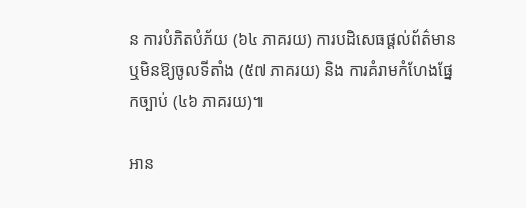ន ការបំភិតបំភ័យ (៦៤ ភាគរយ) ការបដិសេធផ្ដល់ព័ត៌មាន ឬមិនឱ្យចូលទីតាំង (៥៧ ភាគរយ) និង ការគំរាមកំហែងផ្នែកច្បាប់ (៤៦ ភាគរយ)៕

អាន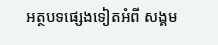អត្ថបទផ្សេងទៀតអំពី សង្គម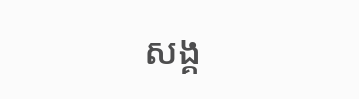សង្គ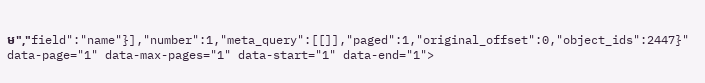ម","field":"name"}],"number":1,"meta_query":[[]],"paged":1,"original_offset":0,"object_ids":2447}" data-page="1" data-max-pages="1" data-start="1" data-end="1">